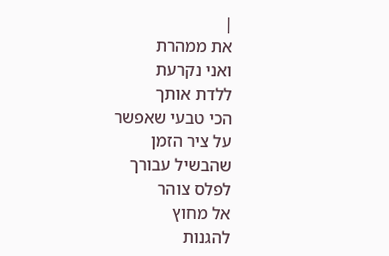|
את ממהרת
ואני נקרעת
ללדת אותך
הכי טבעי שאפשר
על ציר הזמן
שהבשיל עבורך
לפלס צוהר
אל מחוץ
להגנות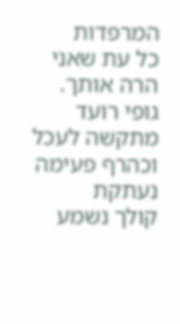המרפדות
כל עת שאני
הרה אותך.
גופי רועד
מתקשה לעכל
וכהרף פעימה
נעתקת
קולך נשמע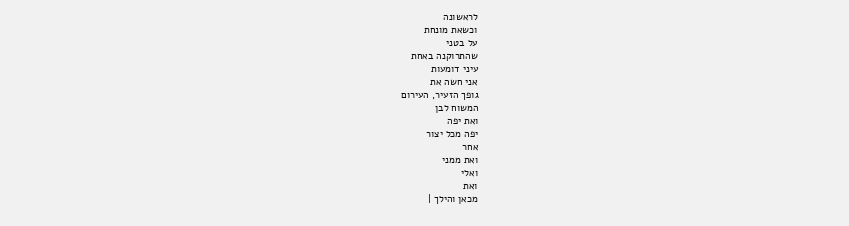לראשונה
וכשאת מונחת
על בטני
שהתרוקנה באחת
עיני דומעות
אני חשה את
גופך הזעיר, העירום
המשוח לבן
ואת יפה
יפה מכל יצור
אחר
ואת ממני
ואלי
ואת
מכאן והילך |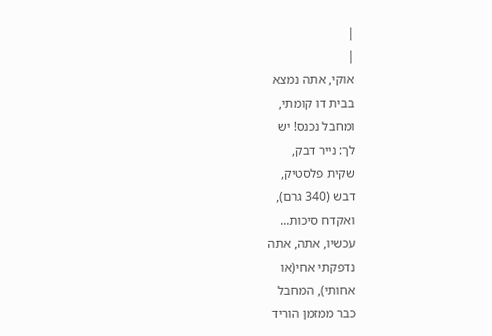|
|
אוקי, אתה נמצא
בבית דו קומתי,
ומחבל נכנס! יש
לך: נייר דבק,
שקית פלסטיק,
דבש (340 גרם),
ואקדח סיכות...
עכשיו, אתה, אתה
נדפקתי אחי(או
אחותי), המחבל
כבר ממזמן הוריד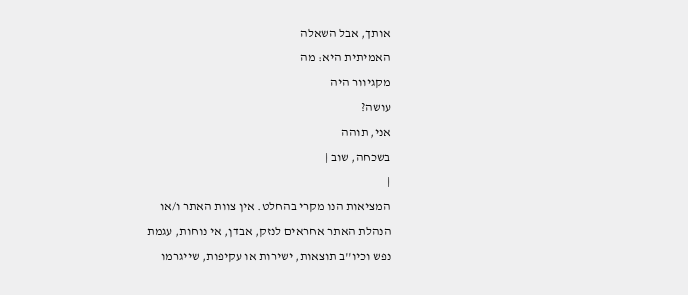אותך, אבל השאלה
האמיתית היא: מה
מקגיוור היה
עושה?
אני, תוהה
בשכחה, שוב |
|
המציאות הנו מקרי בהחלט. אין צוות האתר ו/או
הנהלת האתר אחראים לנזק, אבדן, אי נוחות, עגמת
נפש וכיו''ב תוצאות, ישירות או עקיפות, שייגרמו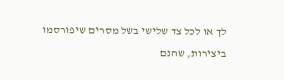לך או לכל צד שלישי בשל מסרים שיפורסמו
ביצירות, שהנם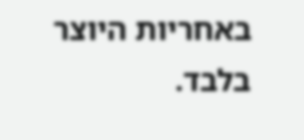באחריות היוצר בלבד.